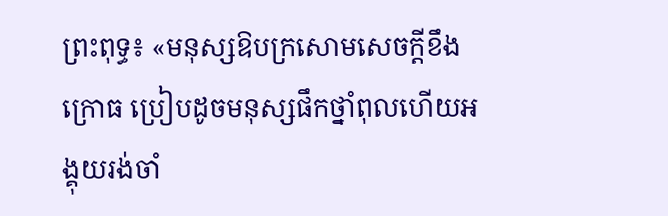ព្រះពុទ្ធ៖ «មនុស្សឱបក្រសោមសេចក្ដីខឹងក្រោធ ប្រៀបដូចមនុស្សផឹកថ្នាំពុលហើយអង្គុយរង់ចាំ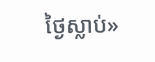ថ្ងៃស្លាប់»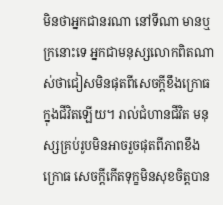មិនថាអ្នកជានរណា នៅទីណា មានឬក្រនោះទេ អ្នកជាមនុស្សលោកពិតណាស់ថាជៀសមិនផុតពីសេចក្ដីខឹងក្រោធក្នុងជីវិតឡើយ។ រាល់ជំហានជីវិត មនុស្សគ្រប់រូបមិនអាចរួចផុតពីភាពខឹងក្រោធ សេចក្ដីកើតទុក្ខមិនសុខចិត្តបាន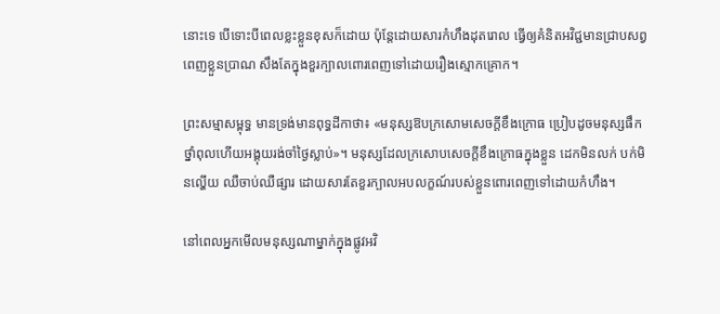នោះទេ បើទោះបីពេលខ្លះខ្លួនខុសក៏ដោយ ប៉ុន្តែដោយសារកំហឹងដុតរោល ធ្វើឲ្យគំនិតអវិជ្ជមានជ្រាបសព្វពេញខ្លួនប្រាណ សឹងតែក្នុងខួរក្បាលពោរពេញទៅដោយរឿងស្មោកគ្រោក។

ព្រះសម្មាសម្ពុទ្ធ មានទ្រង់មានពុទ្ធដីកាថា៖ «មនុស្សឱបក្រសោមសេចក្ដីខឹងក្រោធ ប្រៀបដូចមនុស្សផឹកថ្នាំពុលហើយអង្គុយរង់ចាំថ្ងៃស្លាប់»។ មនុស្សដែលក្រសោបសេចក្ដីខឹងក្រោធក្នុងខ្លួន ដេកមិនលក់ បក់មិនល្ហើយ ឈឺចាប់ឈឺផ្សារ ដោយសារតែខួរក្បាលអបលក្ខណ៍របស់ខ្លួនពោរពេញទៅដោយកំហឹង។

នៅពេលអ្នកមើលមនុស្សណាម្នាក់ក្នុងផ្លូវអវិ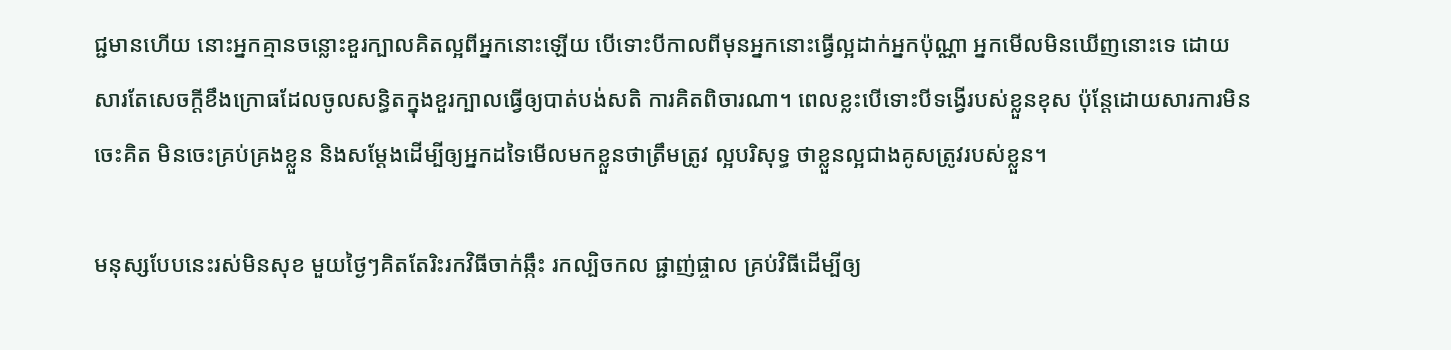ជ្ជមានហើយ នោះអ្នកគ្មានចន្លោះខួរក្បាលគិតល្អពីអ្នកនោះឡើយ បើទោះបីកាលពីមុនអ្នកនោះធ្វើល្អដាក់អ្នកប៉ុណ្ណា អ្នកមើលមិនឃើញនោះទេ ដោយសារតែសេចក្ដីខឹងក្រោធដែលចូលសន្ធិតក្នុងខួរក្បាលធ្វើឲ្យបាត់បង់សតិ ការគិតពិចារណា។ ពេលខ្លះបើទោះបីទង្វើរបស់ខ្លួនខុស ប៉ុន្តែដោយសារការមិនចេះគិត មិនចេះគ្រប់គ្រងខ្លួន និងសម្ដែងដើម្បីឲ្យអ្នកដទៃមើលមកខ្លួនថាត្រឹមត្រូវ ល្អបរិសុទ្ធ ថាខ្លួនល្អជាងគូសត្រូវរបស់ខ្លួន។

មនុស្សបែបនេះរស់មិនសុខ មួយថ្ងៃៗគិតតែរិះរកវិធីចាក់ឆ្កឹះ រកល្បិចកល ផ្ជាញ់ផ្ចាល គ្រប់វិធីដើម្បីឲ្យ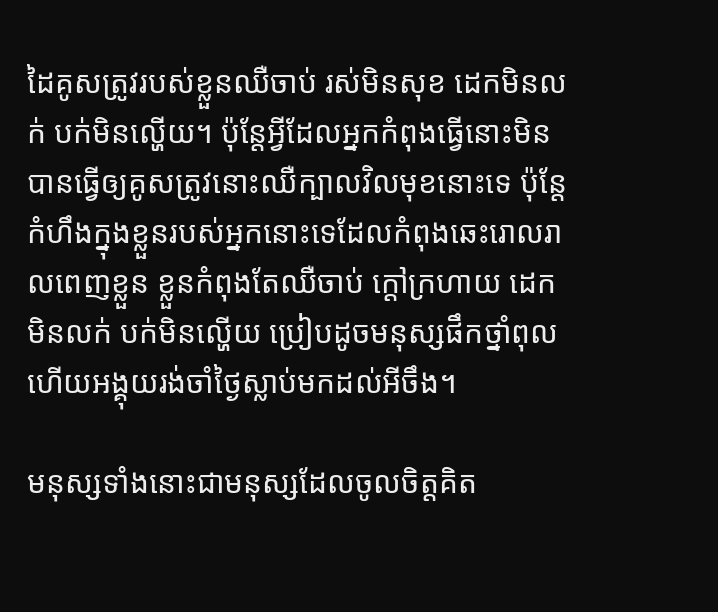ដៃគូសត្រូវរបស់ខ្លួនឈឺចាប់ រស់មិនសុខ ដេកមិនលក់ បក់មិនល្ហើយ។ ប៉ុន្តែអ្វីដែលអ្នកកំពុងធ្វើនោះមិនបានធ្វើឲ្យគូសត្រូវនោះឈឺក្បាលវិលមុខនោះទេ ប៉ុន្តែកំហឹងក្នុងខ្លួនរបស់អ្នកនោះទេដែលកំពុងឆេះរោលរាលពេញខ្លួន ខ្លួនកំពុងតែឈឺចាប់ ក្ដៅក្រហាយ ដេកមិនលក់ បក់មិនល្ហើយ ប្រៀបដូចមនុស្សផឹកថ្នាំពុលហើយអង្គុយរង់ចាំថ្ងៃស្លាប់មកដល់អីចឹង។

មនុស្សទាំងនោះជាមនុស្សដែលចូលចិត្តគិត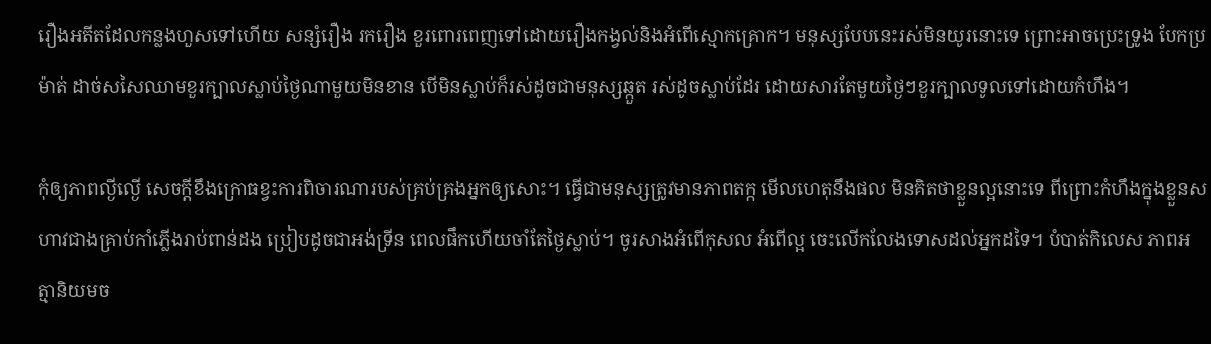រឿងអតីតដែលកន្លងហួសទៅហើយ សន្សំរឿង រករឿង ខួរពោរពេញទៅដោយរឿងកង្វល់និងអំពើស្មោកគ្រោក។ មនុស្សបែបនេះរស់មិនយូរនោះទេ ព្រោះអាចប្រេះទ្រូង បែកប្រម៉ាត់ ដាច់សសៃឈាមខួរក្បាលស្លាប់ថ្ងៃណាមួយមិនខាន បើមិនស្លាប់ក៏រស់ដូចជាមនុស្សឆ្កួត រស់ដូចស្លាប់ដែរ ដោយសារតែមួយថ្ងៃៗខួរក្បាលទូលទៅដោយកំហឹង។

កុំឲ្យភាពល្ងីល្ងើ សេចក្ដីខឹងក្រោធខ្វះការពិចារណារបស់គ្រប់គ្រងអ្នកឲ្យសោះ។ ធ្វើជាមនុស្សត្រូវមានភាពតក្ក មើលហេតុនឹងផល មិនគិតថាខ្លួនល្អនោះទេ ពីព្រោះកំហឹងក្នុងខ្លួនសហាវជាងគ្រាប់កាំភ្លើងរាប់ពាន់ដង ប្រៀបដូចជាអង់ទ្រីន ពេលផឹកហើយចាំតែថ្ងៃស្លាប់។ ចូរសាងអំពើកុសល អំពើល្អ ចេះលើកលែងទោសដល់អ្នកដទៃ។ បំបាត់កិលេស ភាពអត្មានិយមច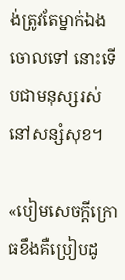ង់ត្រូវតែម្នាក់ឯងចោលទៅ នោះទើបជាមនុស្សរស់នៅសន្សំសុខ។

«បៀមសេចក្ដីក្រោធខឹងគឺប្រៀបដូ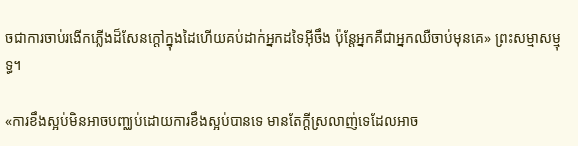ចជាការចាប់រងើកភ្លើងដ៏សែនក្ដៅក្នុងដៃហើយគប់ដាក់អ្នកដទៃអ៊ីចឹង ប៉ុន្តែអ្នកគឺជាអ្នកឈឺចាប់មុនគេ» ព្រះសម្មាសម្មុទ្ធ។

«ការខឹងស្អប់មិនអាចបញ្ឈប់ដោយការខឹងស្អប់បានទេ មានតែក្ដីស្រលាញ់ទេដែលអាច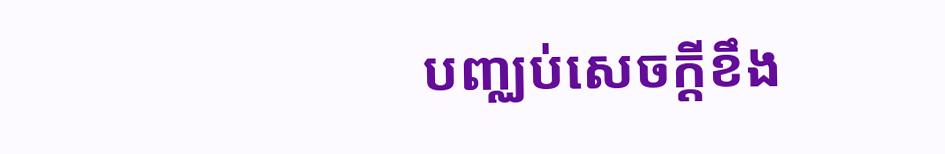បញ្ឈប់សេចក្ដីខឹង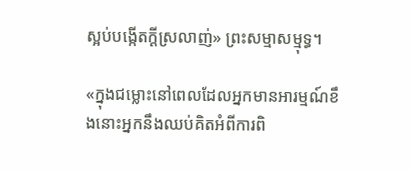ស្អប់បង្កើតក្ដីស្រលាញ់» ព្រះសម្មាសម្មុទ្ធ។

«ក្នុងជម្លោះនៅពេលដែលអ្នកមានអារម្មណ៍ខឹងនោះអ្នកនឹងឈប់គិតអំពីការពិ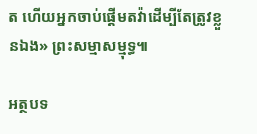ត ហើយអ្នកចាប់ផ្ដើមតវ៉ាដើម្បីតែត្រូវខ្លួនឯង» ព្រះសម្មាសម្មុទ្ធ៕

អត្ថបទ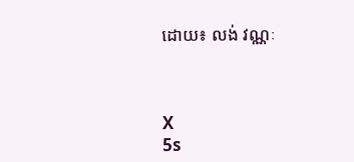ដោយ៖ លង់ វណ្ណៈ



X
5s